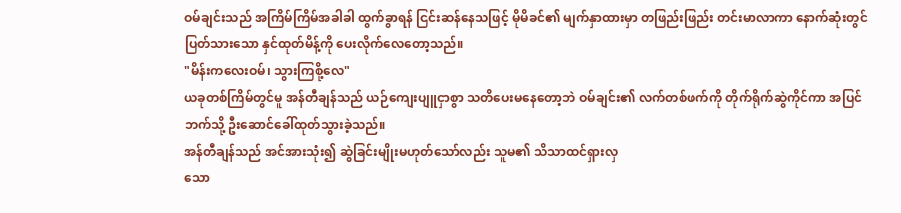ဝမ်ချင်းသည် အကြိမ်ကြိမ်အခါခါ ထွက်ခွာရန် ငြင်းဆန်နေသဖြင့် မိုမိခင်၏ မျက်နှာထားမှာ တဖြည်းဖြည်း တင်းမာလာကာ နောက်ဆုံးတွင် ပြတ်သားသော နှင်ထုတ်မိန့်ကို ပေးလိုက်လေတော့သည်။
"မိန်းကလေးဝမ်၊ သွားကြစို့လေ"
ယခုတစ်ကြိမ်တွင်မူ အန်တီချန်သည် ယဉ်ကျေးပျူငှာစွာ သတိပေးမနေတော့ဘဲ ဝမ်ချင်း၏ လက်တစ်ဖက်ကို တိုက်ရိုက်ဆွဲကိုင်ကာ အပြင်
ဘက်သို့ ဦးဆောင်ခေါ်ထုတ်သွားခဲ့သည်။
အန်တီချန်သည် အင်အားသုံး၍ ဆွဲခြင်းမျိုးမဟုတ်သော်လည်း သူမ၏ သိသာထင်ရှားလှ
သော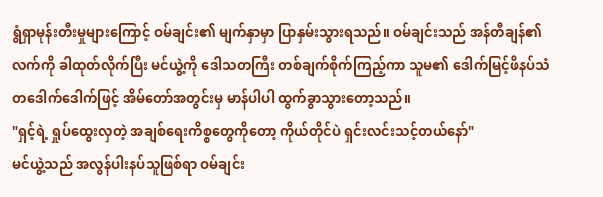ရွံရှာမုန်းတီးမှုများကြောင့် ဝမ်ချင်း၏ မျက်နှာမှာ ပြာနှမ်းသွားရသည်။ ဝမ်ချင်းသည် အန်တီချန်၏ လက်ကို ခါထုတ်လိုက်ပြီး မင်ယွဲ့ကို ဒေါသတကြီး တစ်ချက်စိုက်ကြည့်ကာ သူမ၏ ဒေါက်မြင့်ဖိနပ်သံ တဒေါက်ဒေါက်ဖြင့် အိမ်တော်အတွင်းမှ မာန်ပါပါ ထွက်ခွာသွားတော့သည်။
"ရှင့်ရဲ့ ရှုပ်ထွေးလှတဲ့ အချစ်ရေးကိစ္စတွေကိုတော့ ကိုယ်တိုင်ပဲ ရှင်းလင်းသင့်တယ်နော်"
မင်ယွဲ့သည် အလွန်ပါးနပ်သူဖြစ်ရာ ဝမ်ချင်း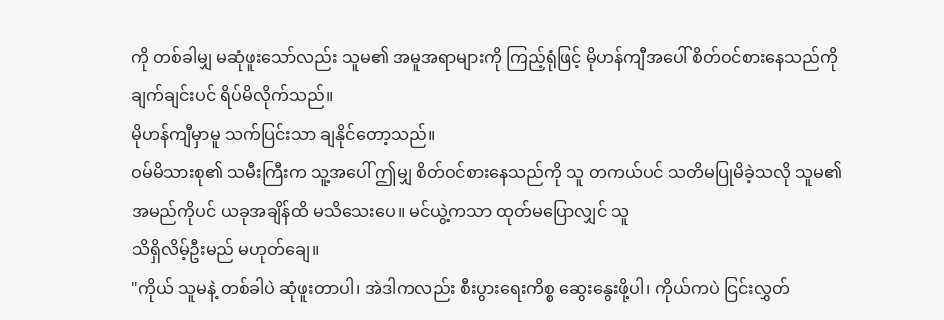ကို တစ်ခါမျှ မဆုံဖူးသော်လည်း သူမ၏ အမူအရာများကို ကြည့်ရုံဖြင့် မိုဟန်ကျီအပေါ် စိတ်ဝင်စားနေသည်ကို ချက်ချင်းပင် ရိပ်မိလိုက်သည်။
မိုဟန်ကျီမှာမူ သက်ပြင်းသာ ချနိုင်တော့သည်။
ဝမ်မိသားစု၏ သမီးကြီးက သူ့အပေါ် ဤမျှ စိတ်ဝင်စားနေသည်ကို သူ တကယ်ပင် သတိမပြုမိခဲ့သလို သူမ၏ အမည်ကိုပင် ယခုအချိန်ထိ မသိသေးပေ။ မင်ယွဲ့ကသာ ထုတ်မပြောလျှင် သူ
သိရှိလိမ့်ဦးမည် မဟုတ်ချေ။
"ကိုယ် သူမနဲ့ တစ်ခါပဲ ဆုံဖူးတာပါ၊ အဲဒါကလည်း စီးပွားရေးကိစ္စ ဆွေးနွေးဖို့ပါ၊ ကိုယ်ကပဲ ငြင်းလွှတ်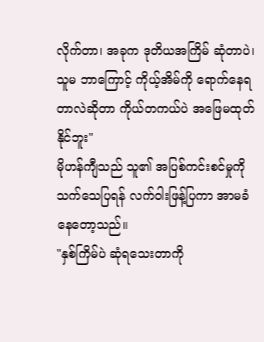လိုက်တာ၊ အခုက ဒုတိယအကြိမ် ဆုံတာပဲ၊ သူမ ဘာကြောင့် ကိုယ့်အိမ်ကို ရောက်နေရတာလဲဆိုတာ ကိုယ်တကယ်ပဲ အဖြေမထုတ်
နိုင်ဘူး"
မိုဟန်ကျီသည် သူ၏ အပြစ်ကင်းစင်မှုကို သက်သေပြရန် လက်ဝါးဖြန့်ပြကာ အာမခံနေတော့သည်။
"နှစ်ကြိမ်ပဲ ဆုံရသေးတာကို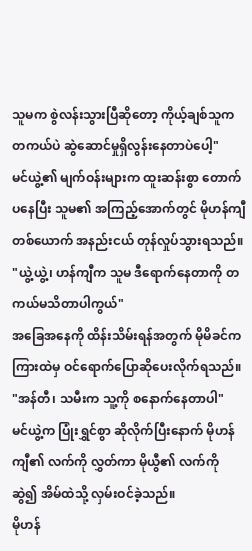သူမက စွဲလန်းသွားပြီဆိုတော့ ကိုယ့်ချစ်သူက တကယ်ပဲ ဆွဲဆောင်မှုရှိလွန်းနေတာပဲပေါ့"
မင်ယွဲ့၏ မျက်ဝန်းများက ထူးဆန်းစွာ တောက်ပနေပြီး သူမ၏ အကြည့်အောက်တွင် မိုဟန်ကျီတစ်ယောက် အနည်းငယ် တုန်လှုပ်သွားရသည်။
"ယွဲ့ယွဲ့၊ ဟန်ကျီက သူမ ဒီရောက်နေတာကို တကယ်မသိတာပါကွယ်"
အခြေအနေကို ထိန်းသိမ်းရန်အတွက် မိုမိခင်က ကြားထဲမှ ဝင်ရောက်ပြောဆိုပေးလိုက်ရသည်။
"အန်တီ၊ သမီးက သူ့ကို စနောက်နေတာပါ"
မင်ယွဲ့က ပြုံးရွှင်စွာ ဆိုလိုက်ပြီးနောက် မိုဟန်ကျီ၏ လက်ကို လွှတ်ကာ မိုယွီ၏ လက်ကို ဆွဲ၍ အိမ်ထဲသို့ လှမ်းဝင်ခဲ့သည်။
မိုဟန်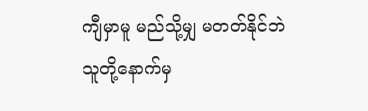ကျီမှာမူ မည်သို့မျှ မတတ်နိုင်ဘဲ သူတို့နောက်မှ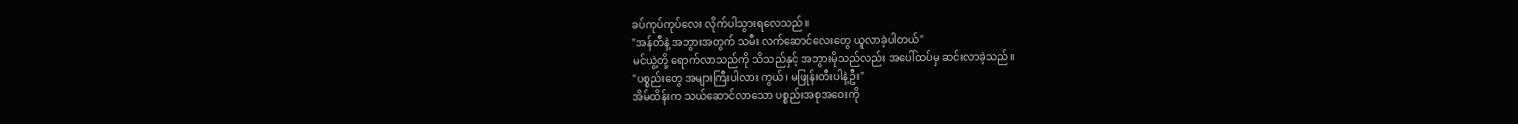ခပ်ကုပ်ကုပ်လေး လိုက်ပါသွားရလေသည်။
"အန်တီနဲ့ အဘွားအတွက် သမီး လက်ဆောင်လေးတွေ ယူလာခဲ့ပါတယ်"
မင်ယွဲ့တို့ ရောက်လာသည်ကို သိသည်နှင့် အဘွားမိုသည်လည်း အပေါ်ထပ်မှ ဆင်းလာခဲ့သည်။
"ပစ္စည်းတွေ အများကြီးပါလား ကွယ်၊ မဖြုန်းတီးပါနဲ့ဦး"
အိမ်ထိန်းက သယ်ဆောင်လာသော ပစ္စည်းအစုအဝေးကို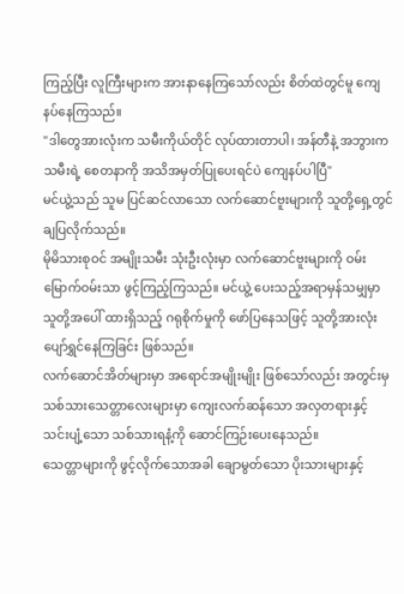ကြည့်ပြီး လူကြီးများက အားနာနေကြသော်လည်း စိတ်ထဲတွင်မူ ကျေနပ်နေကြသည်။
"ဒါတွေအားလုံးက သမီးကိုယ်တိုင် လုပ်ထားတာပါ၊ အန်တီနဲ့ အဘွားက သမီးရဲ့ စေတနာကို အသိအမှတ်ပြုပေးရင်ပဲ ကျေနပ်ပါပြီ"
မင်ယွဲ့သည် သူမ ပြင်ဆင်လာသော လက်ဆောင်ဗူးများကို သူတို့ရှေ့တွင် ချပြလိုက်သည်။
မိုမိသားစုဝင် အမျိုးသမီး သုံးဦးလုံးမှာ လက်ဆောင်ဗူးများကို ဝမ်းမြောက်ဝမ်းသာ ဖွင့်ကြည့်ကြသည်။ မင်ယွဲ့ ပေးသည့်အရာမှန်သမျှမှာ သူတို့အပေါ် ထားရှိသည့် ဂရုစိုက်မှုကို ဖော်ပြနေသဖြင့် သူတို့အားလုံး ပျော်ရွှင်နေကြခြင်း ဖြစ်သည်။
လက်ဆောင်အိတ်များမှာ အရောင်အမျိုးမျိုး ဖြစ်သော်လည်း အတွင်းမှ သစ်သားသေတ္တာလေးများမှာ ကျေးလက်ဆန်သော အလှတရားနှင့် သင်းပျံ့သော သစ်သားရနံ့ကို ဆောင်ကြဉ်းပေးနေသည်။
သေတ္တာများကို ဖွင့်လိုက်သောအခါ ချောမွတ်သော ပိုးသားများနှင့်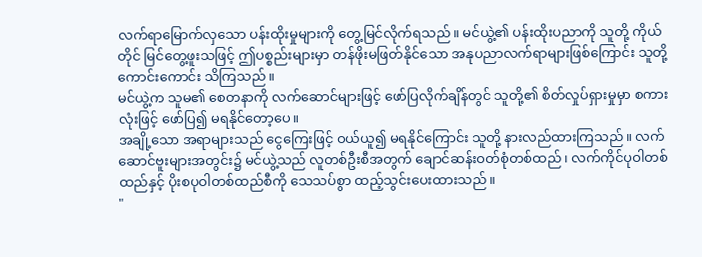လက်ရာမြောက်လှသော ပန်းထိုးမှုများကို တွေ့မြင်လိုက်ရသည်။ မင်ယွဲ့၏ ပန်းထိုးပညာကို သူတို့ ကိုယ်တိုင် မြင်တွေ့ဖူးသဖြင့် ဤပစ္စည်းများမှာ တန်ဖိုးမဖြတ်နိုင်သော အနုပညာလက်ရာများဖြစ်ကြောင်း သူတို့ ကောင်းကောင်း သိကြသည်။
မင်ယွဲ့က သူမ၏ စေတနာကို လက်ဆောင်များဖြင့် ဖော်ပြလိုက်ချိန်တွင် သူတို့၏ စိတ်လှုပ်ရှားမှုမှာ စကားလုံးဖြင့် ဖော်ပြ၍ မရနိုင်တော့ပေ။
အချို့သော အရာများသည် ငွေကြေးဖြင့် ဝယ်ယူ၍ မရနိုင်ကြောင်း သူတို့ နားလည်ထားကြသည်။ လက်ဆောင်ဗူးများအတွင်း၌ မင်ယွဲ့သည် လူတစ်ဦးစီအတွက် ချောင်ဆန်းဝတ်စုံတစ်ထည်၊ လက်ကိုင်ပုဝါတစ်ထည်နှင့် ပိုးစပုဝါတစ်ထည်စီကို သေသပ်စွာ ထည့်သွင်းပေးထားသည်။
"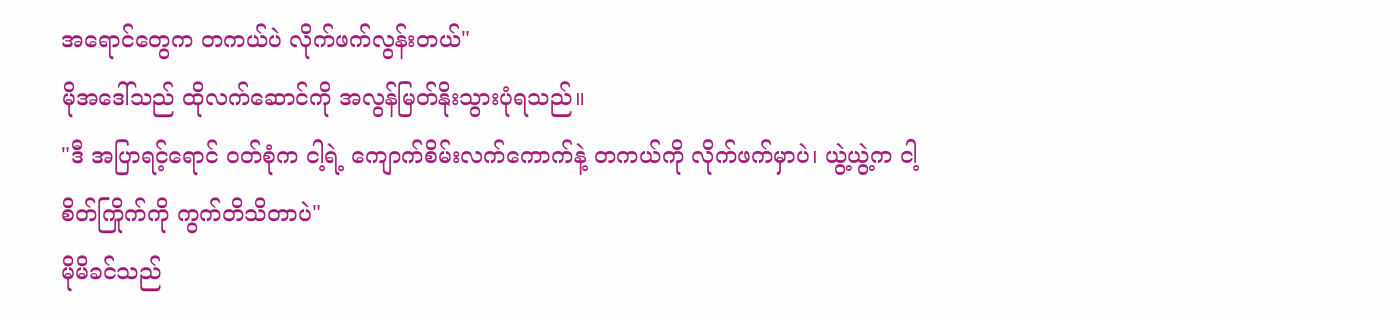အရောင်တွေက တကယ်ပဲ လိုက်ဖက်လွန်းတယ်"
မိုအဒေါ်သည် ထိုလက်ဆောင်ကို အလွန်မြတ်နိုးသွားပုံရသည်။
"ဒီ အပြာရင့်ရောင် ဝတ်စုံက ငါ့ရဲ့ ကျောက်စိမ်းလက်ကောက်နဲ့ တကယ်ကို လိုက်ဖက်မှာပဲ၊ ယွဲ့ယွဲ့က ငါ့စိတ်ကြိုက်ကို ကွက်တိသိတာပဲ"
မိုမိခင်သည်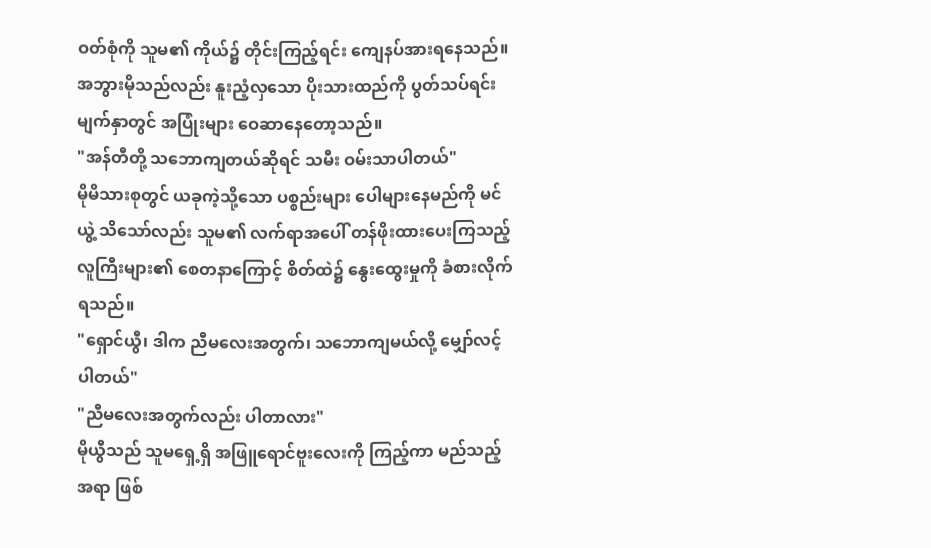ဝတ်စုံကို သူမ၏ ကိုယ်၌ တိုင်းကြည့်ရင်း ကျေနပ်အားရနေသည်။
အဘွားမိုသည်လည်း နူးညံ့လှသော ပိုးသားထည်ကို ပွတ်သပ်ရင်း မျက်နှာတွင် အပြုံးများ ဝေဆာနေတော့သည်။
"အန်တီတို့ သဘောကျတယ်ဆိုရင် သမီး ဝမ်းသာပါတယ်"
မိုမိသားစုတွင် ယခုကဲ့သို့သော ပစ္စည်းများ ပေါများနေမည်ကို မင်ယွဲ့ သိသော်လည်း သူမ၏ လက်ရာအပေါ် တန်ဖိုးထားပေးကြသည့် လူကြီးများ၏ စေတနာကြောင့် စိတ်ထဲ၌ နွေးထွေးမှုကို ခံစားလိုက်ရသည်။
"ရှောင်ယွီ၊ ဒါက ညီမလေးအတွက်၊ သဘောကျမယ်လို့ မျှော်လင့်ပါတယ်"
"ညီမလေးအတွက်လည်း ပါတာလား"
မိုယွီသည် သူမရှေ့ရှိ အဖြူရောင်ဗူးလေးကို ကြည့်ကာ မည်သည့်အရာ ဖြစ်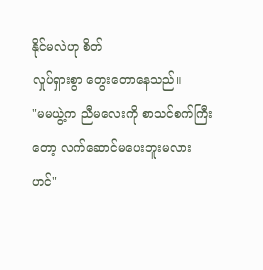နိုင်မလဲဟု စိတ်
လှုပ်ရှားစွာ တွေးတောနေသည်။
"မမယွဲ့က ညီမလေးကို စာသင်စက်ကြီးတော့ လက်ဆောင်မပေးဘူးမလားဟင်"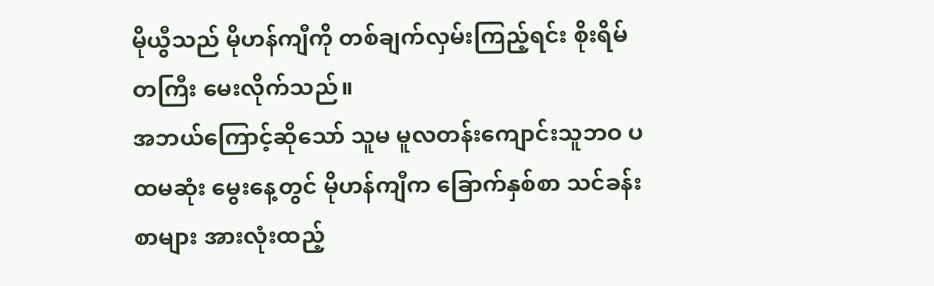မိုယွီသည် မိုဟန်ကျီကို တစ်ချက်လှမ်းကြည့်ရင်း စိုးရိမ်တကြီး မေးလိုက်သည်။
အဘယ်ကြောင့်ဆိုသော် သူမ မူလတန်းကျောင်းသူဘဝ ပထမဆုံး မွေးနေ့တွင် မိုဟန်ကျီက ခြောက်နှစ်စာ သင်ခန်းစာများ အားလုံးထည့်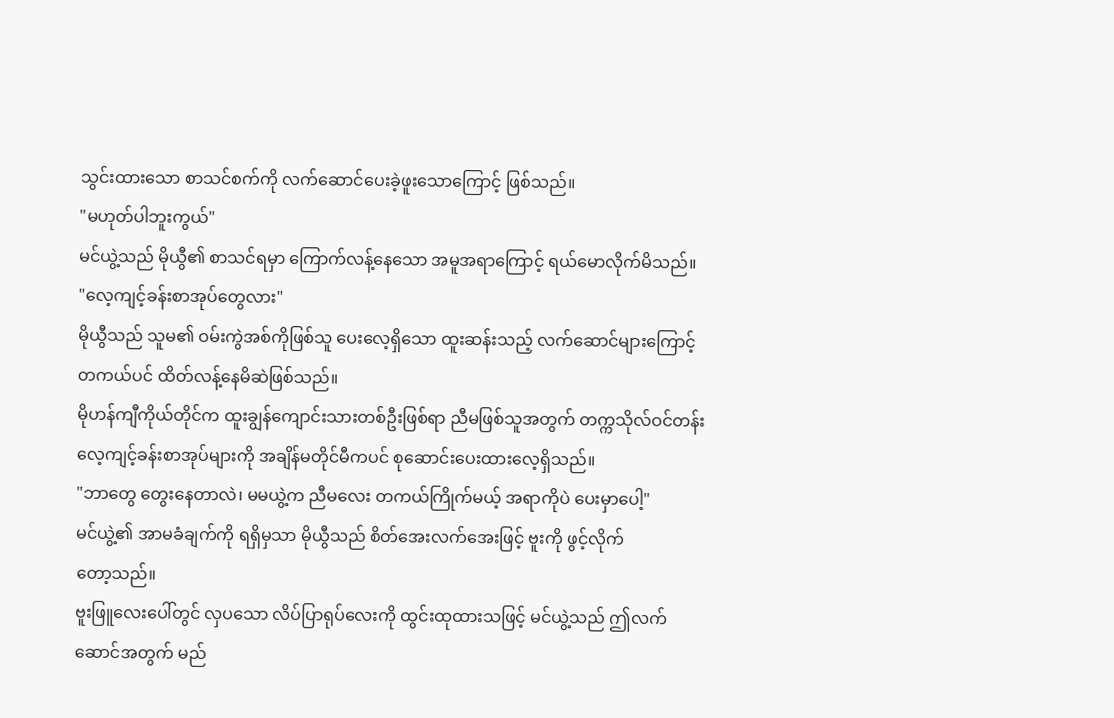သွင်းထားသော စာသင်စက်ကို လက်ဆောင်ပေးခဲ့ဖူးသောကြောင့် ဖြစ်သည်။
"မဟုတ်ပါဘူးကွယ်"
မင်ယွဲ့သည် မိုယွီ၏ စာသင်ရမှာ ကြောက်လန့်နေသော အမူအရာကြောင့် ရယ်မောလိုက်မိသည်။
"လေ့ကျင့်ခန်းစာအုပ်တွေလား"
မိုယွီသည် သူမ၏ ဝမ်းကွဲအစ်ကိုဖြစ်သူ ပေးလေ့ရှိသော ထူးဆန်းသည့် လက်ဆောင်များကြောင့် တကယ်ပင် ထိတ်လန့်နေမိဆဲဖြစ်သည်။
မိုဟန်ကျီကိုယ်တိုင်က ထူးချွန်ကျောင်းသားတစ်ဦးဖြစ်ရာ ညီမဖြစ်သူအတွက် တက္ကသိုလ်ဝင်တန်း လေ့ကျင့်ခန်းစာအုပ်များကို အချိန်မတိုင်မီကပင် စုဆောင်းပေးထားလေ့ရှိသည်။
"ဘာတွေ တွေးနေတာလဲ၊ မမယွဲ့က ညီမလေး တကယ်ကြိုက်မယ့် အရာကိုပဲ ပေးမှာပေါ့"
မင်ယွဲ့၏ အာမခံချက်ကို ရရှိမှသာ မိုယွီသည် စိတ်အေးလက်အေးဖြင့် ဗူးကို ဖွင့်လိုက်
တော့သည်။
ဗူးဖြူလေးပေါ်တွင် လှပသော လိပ်ပြာရုပ်လေးကို ထွင်းထုထားသဖြင့် မင်ယွဲ့သည် ဤလက်ဆောင်အတွက် မည်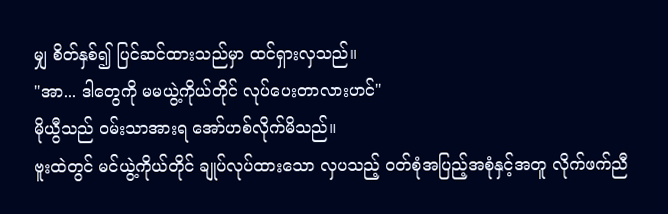မျှ စိတ်နှစ်၍ ပြင်ဆင်ထားသည်မှာ ထင်ရှားလှသည်။
"အာ... ဒါတွေကို မမယွဲ့ကိုယ်တိုင် လုပ်ပေးတာလားဟင်"
မိုယွီသည် ဝမ်းသာအားရ အော်ဟစ်လိုက်မိသည်။
ဗူးထဲတွင် မင်ယွဲ့ကိုယ်တိုင် ချုပ်လုပ်ထားသော လှပသည့် ဝတ်စုံအပြည့်အစုံနှင့်အတူ လိုက်ဖက်ညီ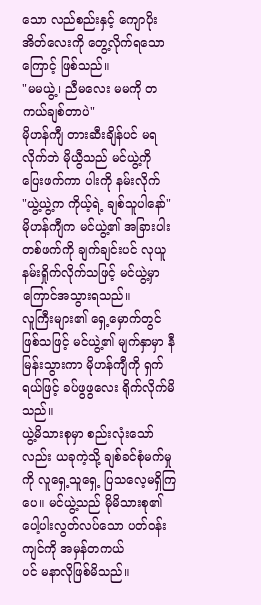သော လည်စည်းနှင့် ကျောပိုးအိတ်လေးကို တွေ့လိုက်ရသောကြောင့် ဖြစ်သည်။
"မမယွဲ့၊ ညီမလေး မမကို တကယ်ချစ်တာပဲ"
မိုဟန်ကျီ တားဆီးချိန်ပင် မရလိုက်ဘဲ မိုယွီသည် မင်ယွဲ့ကို ပြေးဖက်ကာ ပါးကို နမ်းလိုက်
"ယွဲ့ယွဲ့က ကိုယ့်ရဲ့ ချစ်သူပါနော်"
မိုဟန်ကျီက မင်ယွဲ့၏ အခြားပါးတစ်ဖက်ကို ချက်ချင်းပင် လုယူနမ်းရှိုက်လိုက်သဖြင့် မင်ယွဲ့မှာ ကြောင်အသွားရသည်။
လူကြီးများ၏ ရှေ့မှောက်တွင် ဖြစ်သဖြင့် မင်ယွဲ့၏ မျက်နှာမှာ နီမြန်းသွားကာ မိုဟန်ကျီကို ရှက်ရယ်ဖြင့် ခပ်ဖွဖွလေး ရိုက်လိုက်မိသည်။
ယွဲ့မိသားစုမှာ စည်းလုံးသော်လည်း ယခုကဲ့သို့ ချစ်ခင်စုံမက်မှုကို လူရှေ့သူရှေ့ ပြသလေ့မရှိကြပေ။ မင်ယွဲ့သည် မိုမိသားစု၏ ပေါ့ပါးလွတ်လပ်သော ပတ်ဝန်းကျင်ကို အမှန်တကယ်
ပင် မနာလိုဖြစ်မိသည်။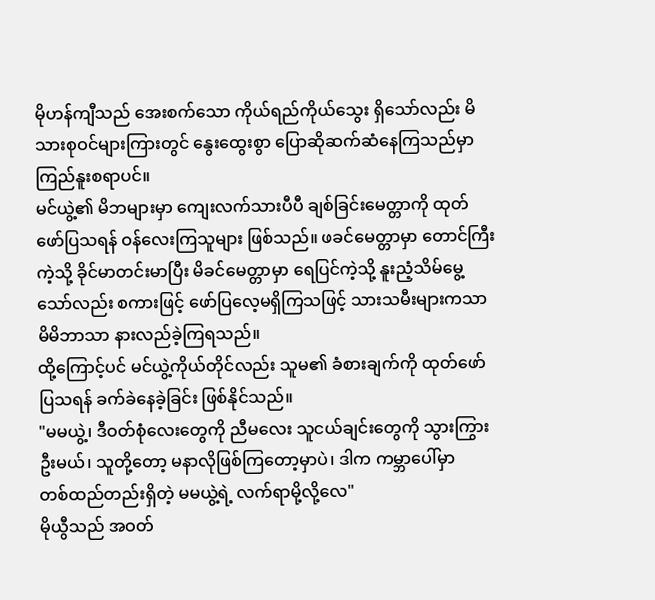မိုဟန်ကျီသည် အေးစက်သော ကိုယ်ရည်ကိုယ်သွေး ရှိသော်လည်း မိသားစုဝင်များကြားတွင် နွေးထွေးစွာ ပြောဆိုဆက်ဆံနေကြသည်မှာ ကြည်နူးစရာပင်။
မင်ယွဲ့၏ မိဘများမှာ ကျေးလက်သားပီပီ ချစ်ခြင်းမေတ္တာကို ထုတ်ဖော်ပြသရန် ဝန်လေးကြသူများ ဖြစ်သည်။ ဖခင်မေတ္တာမှာ တောင်ကြီးကဲ့သို့ ခိုင်မာတင်းမာပြီး မိခင်မေတ္တာမှာ ရေပြင်ကဲ့သို့ နူးညံ့သိမ်မွေ့သော်လည်း စကားဖြင့် ဖော်ပြလေ့မရှိကြသဖြင့် သားသမီးများကသာ မိမိဘာသာ နားလည်ခဲ့ကြရသည်။
ထို့ကြောင့်ပင် မင်ယွဲ့ကိုယ်တိုင်လည်း သူမ၏ ခံစားချက်ကို ထုတ်ဖော်ပြသရန် ခက်ခဲနေခဲ့ခြင်း ဖြစ်နိုင်သည်။
"မမယွဲ့၊ ဒီဝတ်စုံလေးတွေကို ညီမလေး သူငယ်ချင်းတွေကို သွားကြွားဦးမယ်၊ သူတို့တော့ မနာလိုဖြစ်ကြတော့မှာပဲ၊ ဒါက ကမ္ဘာပေါ်မှာ
တစ်ထည်တည်းရှိတဲ့ မမယွဲ့ရဲ့ လက်ရာမို့လို့လေ"
မိုယွီသည် အဝတ်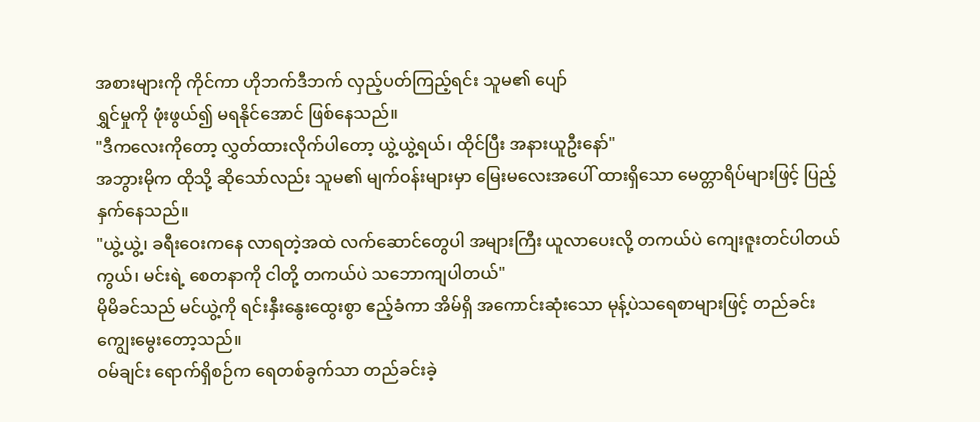အစားများကို ကိုင်ကာ ဟိုဘက်ဒီဘက် လှည့်ပတ်ကြည့်ရင်း သူမ၏ ပျော်
ရွှင်မှုကို ဖုံးဖွယ်၍ မရနိုင်အောင် ဖြစ်နေသည်။
"ဒီကလေးကိုတော့ လွှတ်ထားလိုက်ပါတော့ ယွဲ့ယွဲ့ရယ်၊ ထိုင်ပြီး အနားယူဦးနော်"
အဘွားမိုက ထိုသို့ ဆိုသော်လည်း သူမ၏ မျက်ဝန်းများမှာ မြေးမလေးအပေါ် ထားရှိသော မေတ္တာရိပ်များဖြင့် ပြည့်နှက်နေသည်။
"ယွဲ့ယွဲ့၊ ခရီးဝေးကနေ လာရတဲ့အထဲ လက်ဆောင်တွေပါ အများကြီး ယူလာပေးလို့ တကယ်ပဲ ကျေးဇူးတင်ပါတယ်ကွယ်၊ မင်းရဲ့ စေတနာကို ငါတို့ တကယ်ပဲ သဘောကျပါတယ်"
မိုမိခင်သည် မင်ယွဲ့ကို ရင်းနှီးနွေးထွေးစွာ ဧည့်ခံကာ အိမ်ရှိ အကောင်းဆုံးသော မုန့်ပဲသရေစာများဖြင့် တည်ခင်းကျွေးမွေးတော့သည်။
ဝမ်ချင်း ရောက်ရှိစဉ်က ရေတစ်ခွက်သာ တည်ခင်းခဲ့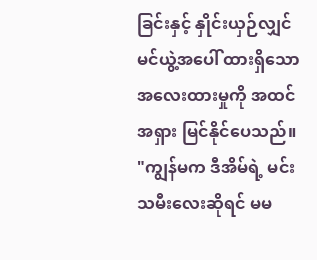ခြင်းနှင့် နှိုင်းယှဉ်လျှင် မင်ယွဲ့အပေါ် ထားရှိသော အလေးထားမှုကို အထင်အရှား မြင်နိုင်ပေသည်။
"ကျွန်မက ဒီအိမ်ရဲ့ မင်းသမီးလေးဆိုရင် မမ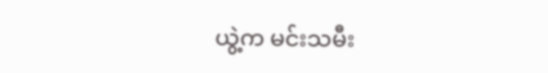ယွဲ့က မင်းသမီး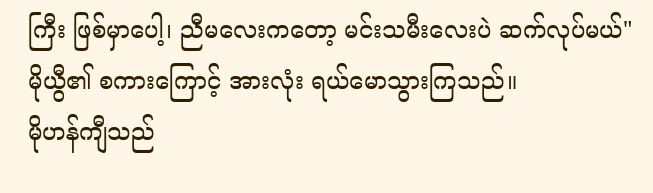ကြီး ဖြစ်မှာပေါ့၊ ညီမလေးကတော့ မင်းသမီးလေးပဲ ဆက်လုပ်မယ်"
မိုယွီ၏ စကားကြောင့် အားလုံး ရယ်မောသွားကြသည်။
မိုဟန်ကျီသည်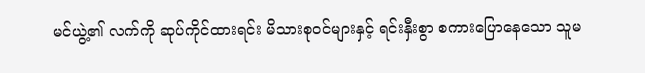မင်ယွဲ့၏ လက်ကို ဆုပ်ကိုင်ထားရင်း မိသားစုဝင်များနှင့် ရင်းနှီးစွာ စကားပြောနေသော သူမ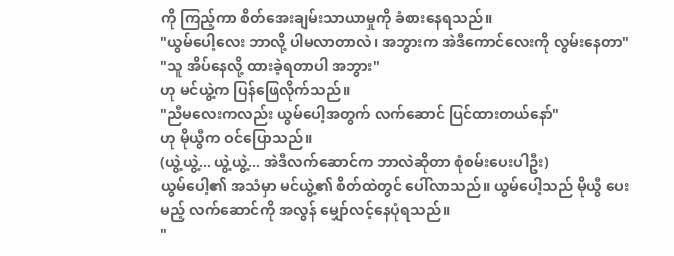ကို ကြည့်ကာ စိတ်အေးချမ်းသာယာမှုကို ခံစားနေရသည်။
"ယွမ်ပေါ့လေး ဘာလို့ ပါမလာတာလဲ၊ အဘွားက အဲဒီကောင်လေးကို လွမ်းနေတာ"
"သူ အိပ်နေလို့ ထားခဲ့ရတာပါ အဘွား"
ဟု မင်ယွဲ့က ပြန်ဖြေလိုက်သည်။
"ညီမလေးကလည်း ယွမ်ပေါ့အတွက် လက်ဆောင် ပြင်ထားတယ်နော်"
ဟု မိုယွီက ဝင်ပြောသည်။
(ယွဲ့ယွဲ့... ယွဲ့ယွဲ့... အဲဒီလက်ဆောင်က ဘာလဲဆိုတာ စုံစမ်းပေးပါဦး)
ယွမ်ပေါ့၏ အသံမှာ မင်ယွဲ့၏ စိတ်ထဲတွင် ပေါ်လာသည်။ ယွမ်ပေါ့သည် မိုယွီ ပေးမည့် လက်ဆောင်ကို အလွန် မျှော်လင့်နေပုံရသည်။
"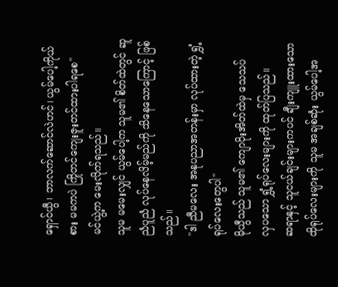ရှောင်ယွီ၊ ဘာလက်ဆောင်လဲဟင်၊ ယွမ်ပေါ့ကိုယ်စား မမကပဲ ကြိုတင်ကျေးဇူးတင်ထားပါရစေ"
မင်ယွဲ့က မေးလိုက်ရသည်။
သူမ မမေးလျှင် ယွမ်ပေါ့က သူမ၏ စိတ်ထဲတွင် ဆူညံပူညံ လုပ်နေလိမ့်မည်ကို သိနေသောကြောင့် ဖြစ်သည်။
"ဒါ ညီမလေး အနုပညာအတန်းမှာ လုပ်ထားတဲ့ ရွှံ့ရုပ်လေးတွေပါ"
မိုယွီသည် သူမ၏ ကျောပိုးအိတ်ထဲမှ သေသပ်
လှပသော ရွှံ့ရုပ်လေးများကို ထုတ်ပြသည်။
ဆရာနှင့် သူငယ်ချင်းများကပင် ချီးကျူးထားသော ထိုရုပ်လေးများကို သူမ အချစ်ဆုံး ယွမ်ပေါ့အ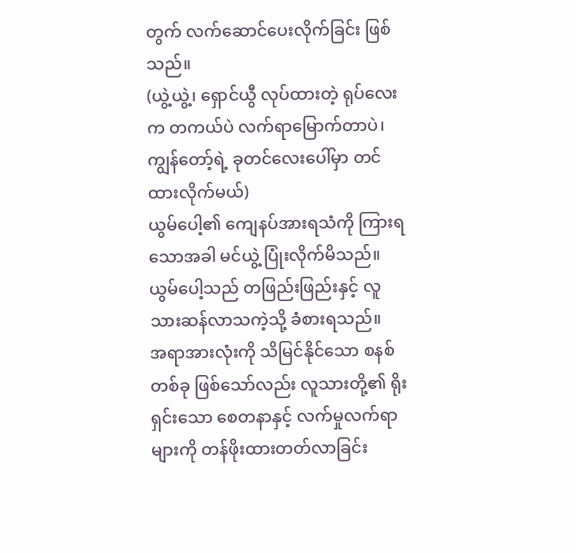တွက် လက်ဆောင်ပေးလိုက်ခြင်း ဖြစ်သည်။
(ယွဲ့ယွဲ့၊ ရှောင်ယွီ လုပ်ထားတဲ့ ရုပ်လေးက တကယ်ပဲ လက်ရာမြောက်တာပဲ၊ ကျွန်တော့်ရဲ့ ခုတင်လေးပေါ်မှာ တင်ထားလိုက်မယ်)
ယွမ်ပေါ့၏ ကျေနပ်အားရသံကို ကြားရသောအခါ မင်ယွဲ့ ပြုံးလိုက်မိသည်။
ယွမ်ပေါ့သည် တဖြည်းဖြည်းနှင့် လူသားဆန်လာသကဲ့သို့ ခံစားရသည်။
အရာအားလုံးကို သိမြင်နိုင်သော စနစ်တစ်ခု ဖြစ်သော်လည်း လူသားတို့၏ ရိုးရှင်းသော စေတနာနှင့် လက်မှုလက်ရာများကို တန်ဖိုးထားတတ်လာခြင်း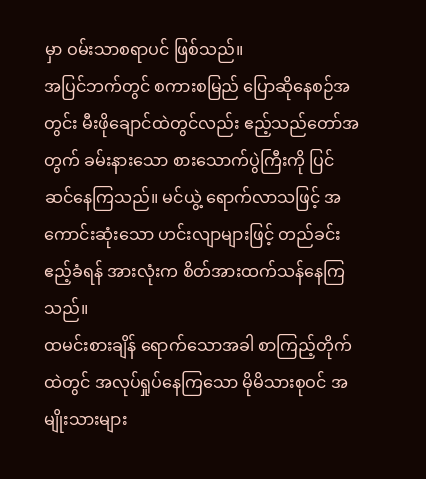မှာ ဝမ်းသာစရာပင် ဖြစ်သည်။
အပြင်ဘက်တွင် စကားစမြည် ပြောဆိုနေစဉ်အတွင်း မီးဖိုချောင်ထဲတွင်လည်း ဧည့်သည်တော်အတွက် ခမ်းနားသော စားသောက်ပွဲကြီးကို ပြင်ဆင်နေကြသည်။ မင်ယွဲ့ ရောက်လာသဖြင့် အကောင်းဆုံးသော ဟင်းလျာများဖြင့် တည်ခင်းဧည့်ခံရန် အားလုံးက စိတ်အားထက်သန်နေကြသည်။
ထမင်းစားချိန် ရောက်သောအခါ စာကြည့်တိုက်ထဲတွင် အလုပ်ရှုပ်နေကြသော မိုမိသားစုဝင် အမျိုးသားများ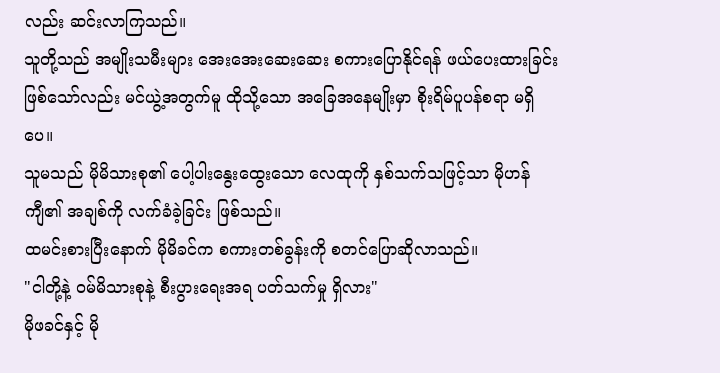လည်း ဆင်းလာကြသည်။
သူတို့သည် အမျိုးသမီးများ အေးအေးဆေးဆေး စကားပြောနိုင်ရန် ဖယ်ပေးထားခြင်း ဖြစ်သော်လည်း မင်ယွဲ့အတွက်မူ ထိုသို့သော အခြေအနေမျိုးမှာ စိုးရိမ်ပူပန်စရာ မရှိပေ။
သူမသည် မိုမိသားစု၏ ပေါ့ပါးနွေးထွေးသော လေထုကို နှစ်သက်သဖြင့်သာ မိုဟန်ကျီ၏ အချစ်ကို လက်ခံခဲ့ခြင်း ဖြစ်သည်။
ထမင်းစားပြီးနောက် မိုမိခင်က စကားတစ်ခွန်းကို စတင်ပြောဆိုလာသည်။
"ငါတို့နဲ့ ဝမ်မိသားစုနဲ့ စီးပွားရေးအရ ပတ်သက်မှု ရှိလား"
မိုဖခင်နှင့် မို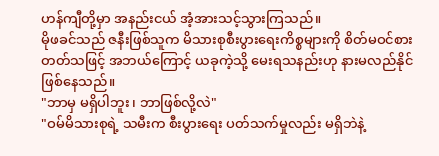ဟန်ကျီတို့မှာ အနည်းငယ် အံ့အားသင့်သွားကြသည်။
မိုဖခင်သည် ဇနီးဖြစ်သူက မိသားစုစီးပွားရေးကိစ္စများကို စိတ်မဝင်စားတတ်သဖြင့် အဘယ်ကြောင့် ယခုကဲ့သို့ မေးရသနည်းဟု နားမလည်နိုင် ဖြစ်နေသည်။
"ဘာမှ မရှိပါဘူး၊ ဘာဖြစ်လို့လဲ"
"ဝမ်မိသားစုရဲ့ သမီးက စီးပွားရေး ပတ်သက်မှုလည်း မရှိဘဲနဲ့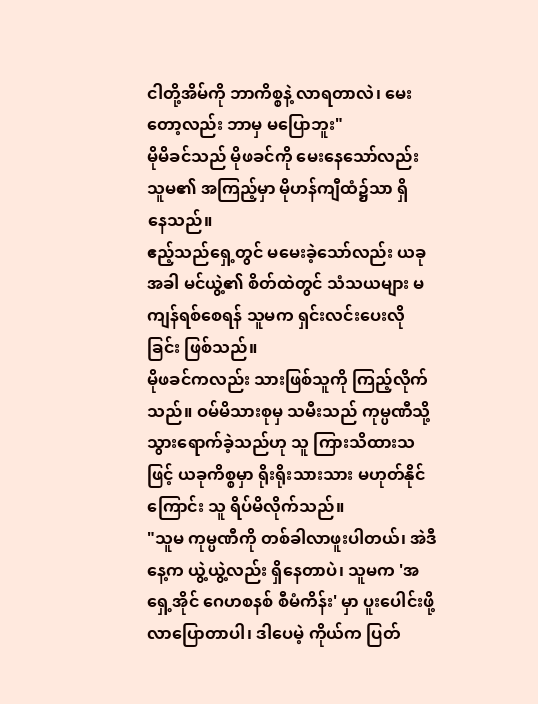ငါတို့အိမ်ကို ဘာကိစ္စနဲ့ လာရတာလဲ၊ မေးတော့လည်း ဘာမှ မပြောဘူး"
မိုမိခင်သည် မိုဖခင်ကို မေးနေသော်လည်း သူမ၏ အကြည့်မှာ မိုဟန်ကျီထံ၌သာ ရှိ
နေသည်။
ဧည့်သည်ရှေ့တွင် မမေးခဲ့သော်လည်း ယခုအခါ မင်ယွဲ့၏ စိတ်ထဲတွင် သံသယများ မကျန်ရစ်စေရန် သူမက ရှင်းလင်းပေးလိုခြင်း ဖြစ်သည်။
မိုဖခင်ကလည်း သားဖြစ်သူကို ကြည့်လိုက်သည်။ ဝမ်မိသားစုမှ သမီးသည် ကုမ္ပဏီသို့ သွားရောက်ခဲ့သည်ဟု သူ ကြားသိထားသဖြင့် ယခုကိစ္စမှာ ရိုးရိုးသားသား မဟုတ်နိုင်ကြောင်း သူ ရိပ်မိလိုက်သည်။
"သူမ ကုမ္ပဏီကို တစ်ခါလာဖူးပါတယ်၊ အဲဒီနေ့က ယွဲ့ယွဲ့လည်း ရှိနေတာပဲ၊ သူမက 'အရှေ့အိုင် ဂေဟစနစ် စီမံကိန်း' မှာ ပူးပေါင်းဖို့ လာပြောတာပါ၊ ဒါပေမဲ့ ကိုယ်က ပြတ်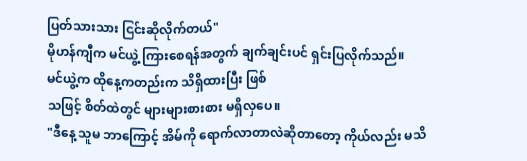ပြတ်သားသား ငြင်းဆိုလိုက်တယ်"
မိုဟန်ကျီက မင်ယွဲ့ ကြားစေရန်အတွက် ချက်ချင်းပင် ရှင်းပြလိုက်သည်။
မင်ယွဲ့က ထိုနေ့ကတည်းက သိရှိထားပြီး ဖြစ်
သဖြင့် စိတ်ထဲတွင် များများစားစား မရှိလှပေ။
"ဒီနေ့ သူမ ဘာကြောင့် အိမ်ကို ရောက်လာတာလဲဆိုတာတော့ ကိုယ်လည်း မသိ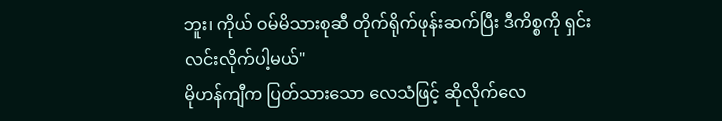ဘူး၊ ကိုယ် ဝမ်မိသားစုဆီ တိုက်ရိုက်ဖုန်းဆက်ပြီး ဒီကိစ္စကို ရှင်းလင်းလိုက်ပါ့မယ်"
မိုဟန်ကျီက ပြတ်သားသော လေသံဖြင့် ဆိုလိုက်လေ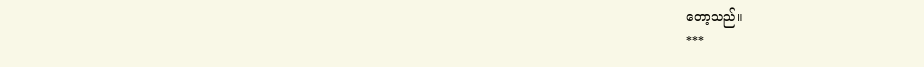တော့သည်။
***